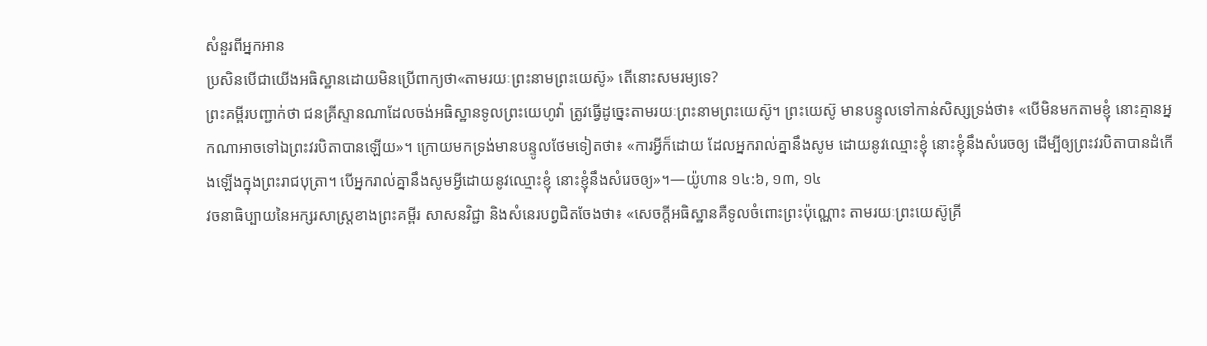សំនួរពីអ្នកអាន
ប្រសិនបើជាយើងអធិស្ឋានដោយមិនប្រើពាក្យថា«តាមរយៈព្រះនាមព្រះយេស៊ូ» តើនោះសមរម្យទេ?
ព្រះគម្ពីរបញ្ជាក់ថា ជនគ្រីស្ទានណាដែលចង់អធិស្ឋានទូលព្រះយេហូវ៉ា ត្រូវធ្វើដូច្នេះតាមរយៈព្រះនាមព្រះយេស៊ូ។ ព្រះយេស៊ូ មានបន្ទូលទៅកាន់សិស្សទ្រង់ថា៖ «បើមិនមកតាមខ្ញុំ នោះគ្មានអ្នកណាអាចទៅឯព្រះវរបិតាបានឡើយ»។ ក្រោយមកទ្រង់មានបន្ទូលថែមទៀតថា៖ «ការអ្វីក៏ដោយ ដែលអ្នករាល់គ្នានឹងសូម ដោយនូវឈ្មោះខ្ញុំ នោះខ្ញុំនឹងសំរេចឲ្យ ដើម្បីឲ្យព្រះវរបិតាបានដំកើងឡើងក្នុងព្រះរាជបុត្រា។ បើអ្នករាល់គ្នានឹងសូមអ្វីដោយនូវឈ្មោះខ្ញុំ នោះខ្ញុំនឹងសំរេចឲ្យ»។—យ៉ូហាន ១៤:៦, ១៣, ១៤
វចនាធិប្បាយនៃអក្សរសាស្ត្រខាងព្រះគម្ពីរ សាសនវិជ្ជា និងសំនេរបព្វជិតចែងថា៖ «សេចក្ដីអធិស្ឋានគឺទូលចំពោះព្រះប៉ុណ្ណោះ តាមរយៈព្រះយេស៊ូគ្រី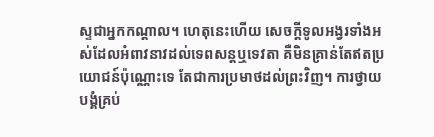ស្ទជាអ្នកកណ្ដាល។ ហេតុនេះហើយ សេចក្ដីទូលអង្វរទាំងអស់ដែលអំពាវនាវដល់ទេពសន្តឬទេវតា គឺមិនគ្រាន់តែឥតប្រយោជន៍ប៉ុណ្ណោះទេ តែជាការប្រមាថដល់ព្រះវិញ។ ការថ្វាយបង្គំគ្រប់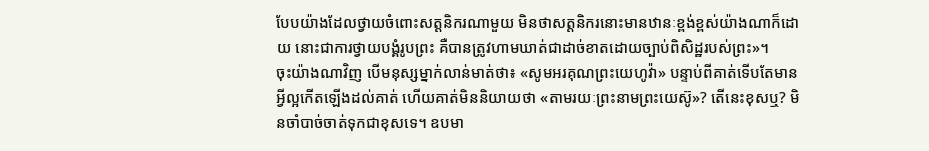បែបយ៉ាងដែលថ្វាយចំពោះសត្តនិករណាមួយ មិនថាសត្តនិករនោះមានឋានៈខ្ពង់ខ្ពស់យ៉ាងណាក៏ដោយ នោះជាការថ្វាយបង្គំរូបព្រះ គឺបានត្រូវហាមឃាត់ជាដាច់ខាតដោយច្បាប់ពិសិដ្ឋរបស់ព្រះ»។
ចុះយ៉ាងណាវិញ បើមនុស្សម្នាក់លាន់មាត់ថា៖ «សូមអរគុណព្រះយេហូវ៉ា» បន្ទាប់ពីគាត់ទើបតែមានអ្វីល្អកើតឡើងដល់គាត់ ហើយគាត់មិននិយាយថា «តាមរយៈព្រះនាមព្រះយេស៊ូ»? តើនេះខុសឬ? មិនចាំបាច់ចាត់ទុកជាខុសទេ។ ឧបមា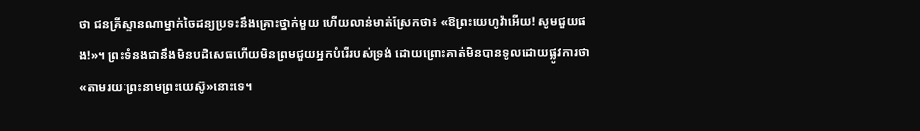ថា ជនគ្រីស្ទានណាម្នាក់ចៃដន្យប្រទះនឹងគ្រោះថ្នាក់មួយ ហើយលាន់មាត់ស្រែកថា៖ «ឱព្រះយេហូវ៉ាអើយ! សូមជួយផង!»។ ព្រះទំនងជានឹងមិនបដិសេធហើយមិនព្រមជួយអ្នកបំរើរបស់ទ្រង់ ដោយព្រោះគាត់មិនបានទូលដោយផ្លូវការថា «តាមរយៈព្រះនាមព្រះយេស៊ូ»នោះទេ។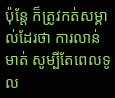ប៉ុន្តែ ក៏ត្រូវកត់សម្គាល់ដែរថា ការលាន់មាត់ សូម្បីតែពេលទូល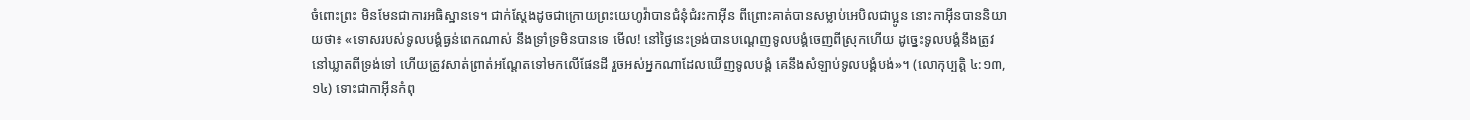ចំពោះព្រះ មិនមែនជាការអធិស្ឋានទេ។ ជាក់ស្តែងដូចជាក្រោយព្រះយេហូវ៉ាបានជំនុំជំរះកាអ៊ីន ពីព្រោះគាត់បានសម្លាប់អេបិលជាប្អូន នោះកាអ៊ីនបាននិយាយថា៖ «ទោសរបស់ទូលបង្គំធ្ងន់ពេកណាស់ នឹងទ្រាំទ្រមិនបានទេ មើល! នៅថ្ងៃនេះទ្រង់បានបណ្ដេញទូលបង្គំចេញពីស្រុកហើយ ដូច្នេះទូលបង្គំនឹងត្រូវនៅឃ្លាតពីទ្រង់ទៅ ហើយត្រូវសាត់ព្រាត់អណ្ដែតទៅមកលើផែនដី រួចអស់អ្នកណាដែលឃើញទូលបង្គំ គេនឹងសំឡាប់ទូលបង្គំបង់»។ (លោកុប្បត្តិ ៤:១៣, ១៤) ទោះជាកាអ៊ីនកំពុ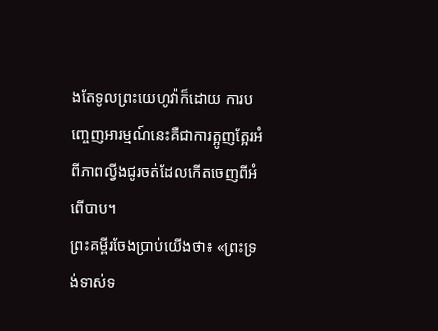ងតែទូលព្រះយេហូវ៉ាក៏ដោយ ការបញ្ចេញអារម្មណ៍នេះគឺជាការត្អូញត្អែរអំពីភាពល្វីងជូរចត់ដែលកើតចេញពីអំពើបាប។
ព្រះគម្ពីរចែងប្រាប់យើងថា៖ «ព្រះទ្រង់ទាស់ទ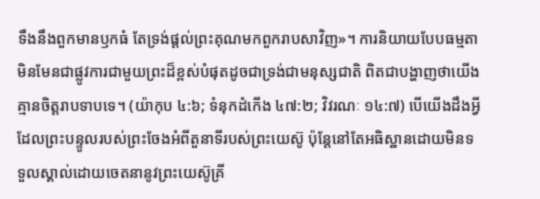ទឹងនឹងពួកមានឫកធំ តែទ្រង់ផ្ដល់ព្រះគុណមកពួករាបសាវិញ»។ ការនិយាយបែបធម្មតាមិនមែនជាផ្លូវការជាមួយព្រះដ៏ខ្ពស់បំផុតដូចជាទ្រង់ជាមនុស្សជាតិ ពិតជាបង្ហាញថាយើងគ្មានចិត្តរាបទាបទេ។ (យ៉ាកុប ៤:៦; ទំនុកដំកើង ៤៧:២; វិវរណៈ ១៤:៧) បើយើងដឹងអ្វីដែលព្រះបន្ទូលរបស់ព្រះចែងអំពីតួនាទីរបស់ព្រះយេស៊ូ ប៉ុន្តែនៅតែអធិស្ឋានដោយមិនទទួលស្គាល់ដោយចេតនានូវព្រះយេស៊ូគ្រី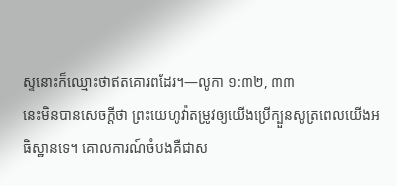ស្ទនោះក៏ឈ្មោះថាឥតគោរពដែរ។—លូកា ១:៣២, ៣៣
នេះមិនបានសេចក្ដីថា ព្រះយេហូវ៉ាតម្រូវឲ្យយើងប្រើក្បួនសូត្រពេលយើងអធិស្ឋានទេ។ គោលការណ៍ចំបងគឺជាស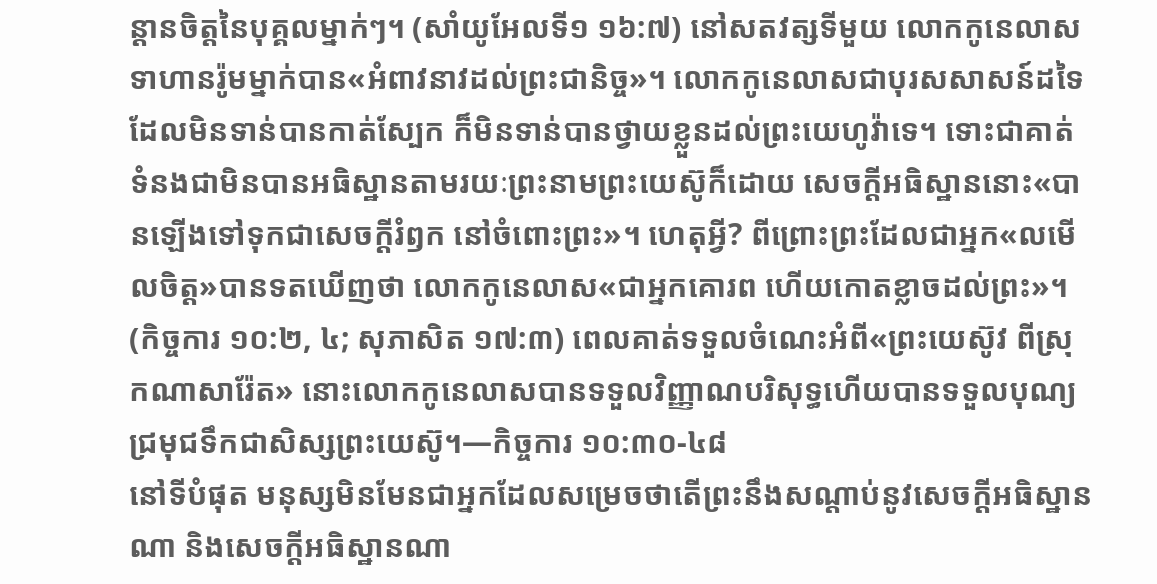ន្ដានចិត្តនៃបុគ្គលម្នាក់ៗ។ (សាំយូអែលទី១ ១៦:៧) នៅសតវត្សទីមួយ លោកកូនេលាស ទាហានរ៉ូមម្នាក់បាន«អំពាវនាវដល់ព្រះជានិច្ច»។ លោកកូនេលាសជាបុរសសាសន៍ដទៃដែលមិនទាន់បានកាត់ស្បែក ក៏មិនទាន់បានថ្វាយខ្លួនដល់ព្រះយេហូវ៉ាទេ។ ទោះជាគាត់ទំនងជាមិនបានអធិស្ឋានតាមរយៈព្រះនាមព្រះយេស៊ូក៏ដោយ សេចក្ដីអធិស្ឋាននោះ«បានឡើងទៅទុកជាសេចក្ដីរំឭក នៅចំពោះព្រះ»។ ហេតុអ្វី? ពីព្រោះព្រះដែលជាអ្នក«លមើលចិត្ត»បានទតឃើញថា លោកកូនេលាស«ជាអ្នកគោរព ហើយកោតខ្លាចដល់ព្រះ»។ (កិច្ចការ ១០:២, ៤; សុភាសិត ១៧:៣) ពេលគាត់ទទួលចំណេះអំពី«ព្រះយេស៊ូវ ពីស្រុកណាសារ៉ែត» នោះលោកកូនេលាសបានទទួលវិញ្ញាណបរិសុទ្ធហើយបានទទួលបុណ្យជ្រមុជទឹកជាសិស្សព្រះយេស៊ូ។—កិច្ចការ ១០:៣០-៤៨
នៅទីបំផុត មនុស្សមិនមែនជាអ្នកដែលសម្រេចថាតើព្រះនឹងសណ្ដាប់នូវសេចក្ដីអធិស្ឋានណា និងសេចក្ដីអធិស្ឋានណា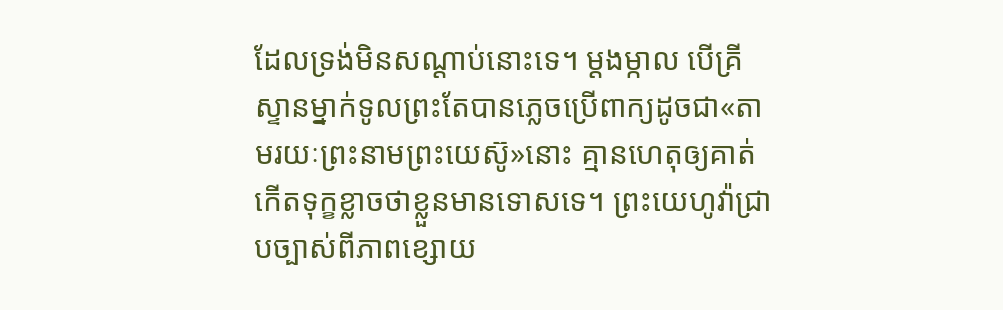ដែលទ្រង់មិនសណ្ដាប់នោះទេ។ ម្ដងម្កាល បើគ្រីស្ទានម្នាក់ទូលព្រះតែបានភ្លេចប្រើពាក្យដូចជា«តាមរយៈព្រះនាមព្រះយេស៊ូ»នោះ គ្មានហេតុឲ្យគាត់កើតទុក្ខខ្លាចថាខ្លួនមានទោសទេ។ ព្រះយេហូវ៉ាជ្រាបច្បាស់ពីភាពខ្សោយ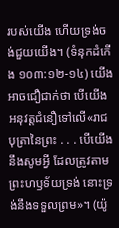របស់យើង ហើយទ្រង់ចង់ជួយយើង។ (ទំនុកដំកើង ១០៣:១២-១៤) យើងអាចជឿជាក់ថា បើយើងអនុវត្តជំនឿទៅលើ«រាជបុត្រានៃព្រះ . . . បើយើងនឹងសូមអ្វី ដែលត្រូវតាមព្រះហឫទ័យទ្រង់ នោះទ្រង់នឹងទទួលព្រម»។ (យ៉ូ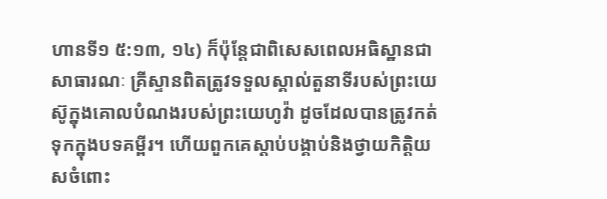ហានទី១ ៥:១៣, ១៤) ក៏ប៉ុន្តែជាពិសេសពេលអធិស្ឋានជាសាធារណៈ គ្រីស្ទានពិតត្រូវទទួលស្គាល់តួនាទីរបស់ព្រះយេស៊ូក្នុងគោលបំណងរបស់ព្រះយេហូវ៉ា ដូចដែលបានត្រូវកត់ទុកក្នុងបទគម្ពីរ។ ហើយពួកគេស្ដាប់បង្គាប់និងថ្វាយកិត្ដិយសចំពោះ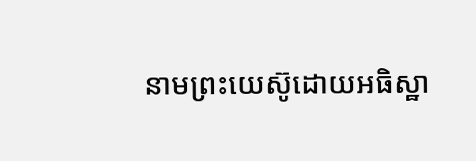នាមព្រះយេស៊ូដោយអធិស្ឋា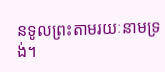នទូលព្រះតាមរយៈនាមទ្រង់។